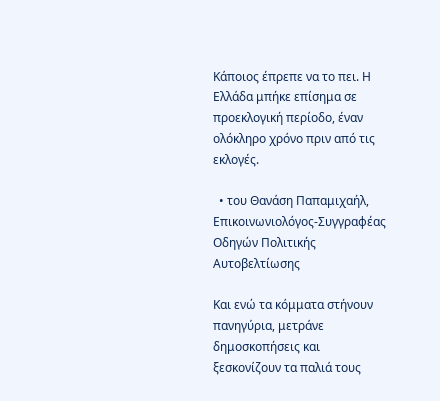Κάποιος έπρεπε να το πει. Η Ελλάδα μπήκε επίσημα σε προεκλογική περίοδο, έναν ολόκληρο χρόνο πριν από τις εκλογές.

  • του Θανάση Παπαμιχαήλ, Επικοινωνιολόγος-Συγγραφέας Οδηγών Πολιτικής Αυτοβελτίωσης

Και ενώ τα κόμματα στήνουν πανηγύρια, μετράνε δημοσκοπήσεις και ξεσκονίζουν τα παλιά τους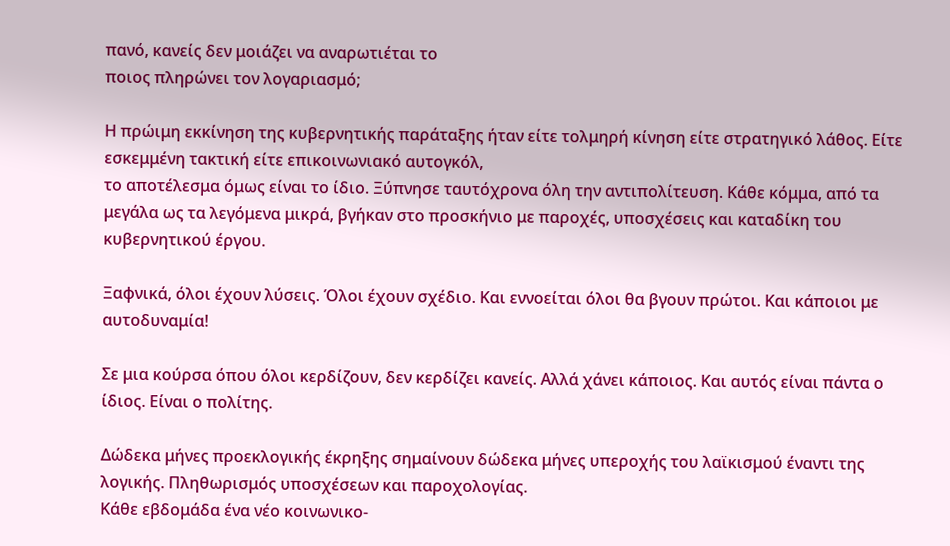πανό, κανείς δεν μοιάζει να αναρωτιέται το
ποιος πληρώνει τον λογαριασμό;

Η πρώιμη εκκίνηση της κυβερνητικής παράταξης ήταν είτε τολμηρή κίνηση είτε στρατηγικό λάθος. Είτε εσκεμμένη τακτική είτε επικοινωνιακό αυτογκόλ,
το αποτέλεσμα όμως είναι το ίδιο. Ξύπνησε ταυτόχρονα όλη την αντιπολίτευση. Κάθε κόμμα, από τα μεγάλα ως τα λεγόμενα μικρά, βγήκαν στο προσκήνιο με παροχές, υποσχέσεις και καταδίκη του κυβερνητικού έργου.

Ξαφνικά, όλοι έχουν λύσεις. Όλοι έχουν σχέδιο. Και εννοείται όλοι θα βγουν πρώτοι. Και κάποιοι με αυτοδυναμία!

Σε μια κούρσα όπου όλοι κερδίζουν, δεν κερδίζει κανείς. Αλλά χάνει κάποιος. Και αυτός είναι πάντα ο ίδιος. Είναι ο πολίτης.

Δώδεκα μήνες προεκλογικής έκρηξης σημαίνουν δώδεκα μήνες υπεροχής του λαϊκισμού έναντι της λογικής. Πληθωρισμός υποσχέσεων και παροχολογίας.
Κάθε εβδομάδα ένα νέο κοινωνικο-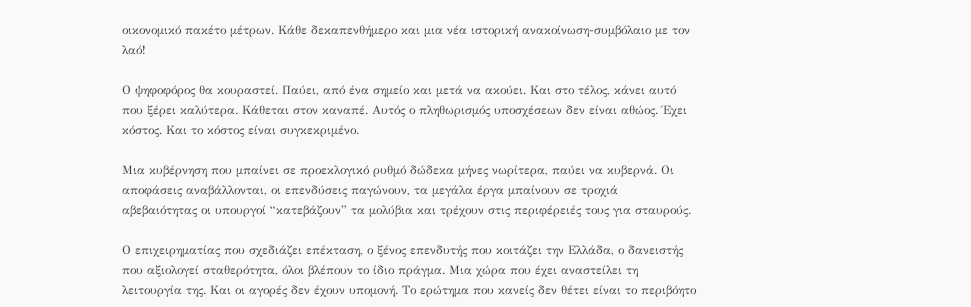οικονομικό πακέτο μέτρων. Κάθε δεκαπενθήμερο και μια νέα ιστορική ανακοίνωση-συμβόλαιο με τον λαό!

Ο ψηφοφόρος θα κουραστεί. Παύει, από ένα σημείο και μετά να ακούει. Και στο τέλος, κάνει αυτό που ξέρει καλύτερα. Κάθεται στον καναπέ. Αυτός ο πληθωρισμός υποσχέσεων δεν είναι αθώος. Έχει κόστος. Και το κόστος είναι συγκεκριμένο.

Μια κυβέρνηση που μπαίνει σε προεκλογικό ρυθμό δώδεκα μήνες νωρίτερα, παύει να κυβερνά. Οι αποφάσεις αναβάλλονται, οι επενδύσεις παγώνουν, τα μεγάλα έργα μπαίνουν σε τροχιά αβεβαιότητας οι υπουργοί “κατεβάζουν” τα μολύβια και τρέχουν στις περιφέρειές τους για σταυρούς.

Ο επιχειρηματίας που σχεδιάζει επέκταση, ο ξένος επενδυτής που κοιτάζει την Ελλάδα, ο δανειστής που αξιολογεί σταθερότητα, όλοι βλέπουν το ίδιο πράγμα. Μια χώρα που έχει αναστείλει τη λειτουργία της. Και οι αγορές δεν έχουν υπομονή. Το ερώτημα που κανείς δεν θέτει είναι το περιβόητο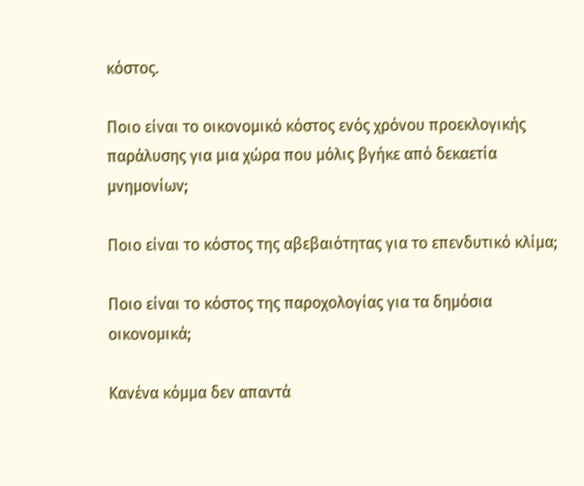κόστος.

Ποιο είναι το οικονομικό κόστος ενός χρόνου προεκλογικής παράλυσης για μια χώρα που μόλις βγήκε από δεκαετία μνημονίων;

Ποιο είναι το κόστος της αβεβαιότητας για το επενδυτικό κλίμα;

Ποιο είναι το κόστος της παροχολογίας για τα δημόσια οικονομικά;

Κανένα κόμμα δεν απαντά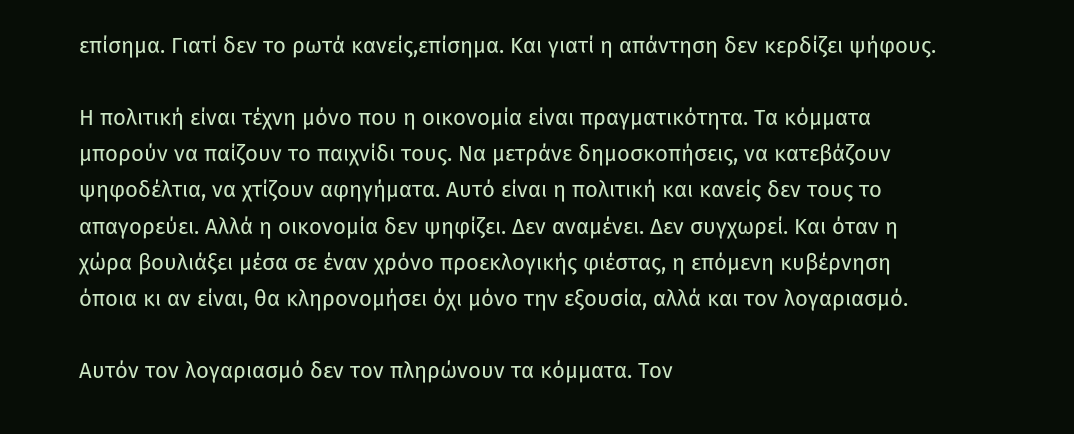επίσημα. Γιατί δεν το ρωτά κανείς,επίσημα. Και γιατί η απάντηση δεν κερδίζει ψήφους.

Η πολιτική είναι τέχνη μόνο που η οικονομία είναι πραγματικότητα. Τα κόμματα μπορούν να παίζουν το παιχνίδι τους. Να μετράνε δημοσκοπήσεις, να κατεβάζουν ψηφοδέλτια, να χτίζουν αφηγήματα. Αυτό είναι η πολιτική και κανείς δεν τους το απαγορεύει. Αλλά η οικονομία δεν ψηφίζει. Δεν αναμένει. Δεν συγχωρεί. Και όταν η χώρα βουλιάξει μέσα σε έναν χρόνο προεκλογικής φιέστας, η επόμενη κυβέρνηση όποια κι αν είναι, θα κληρονομήσει όχι μόνο την εξουσία, αλλά και τον λογαριασμό.

Αυτόν τον λογαριασμό δεν τον πληρώνουν τα κόμματα. Τον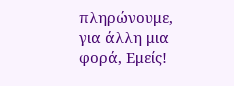πληρώνουμε, για άλλη μια φορά, Εμείς!